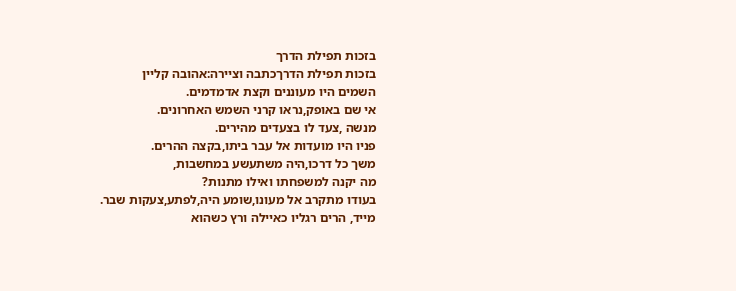בזכות תפילת הדרך
בזכות תפילת הדרךכתבה וציירה:אהובה קליין
השמים היו מעוננים וקצת אדמדמים.
אי שם באופק,נראו קרני השמש האחרונים.
מנשה ,צעד לו בצעדים מהירים.
פניו היו מועדות אל עבר ביתו,בקצה ההרים.
משך כל דרכו,היה משתעשע במחשבות,
מה יקנה למשפחתו ואילו מתנות?
בעודו מתקרב אל מעונו,שומע היה,לפתע,צעקות שבר.
מייד, הרים רגליו כאיילה ורץ כשהוא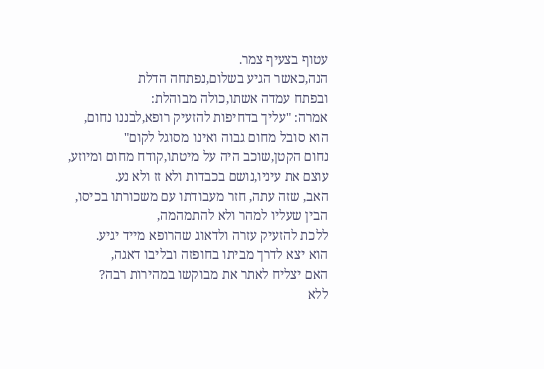עטוף בצעיף צמר.
הנה,כאשר הגיע בשלום,נפתחה הדלת
ובפתח עמדה אשתו,כולה מבוהלת:
אמרה: "עליך בדחיפות להזעיק רופא,לבננו נחום,
הוא סובל מחום גבוה ואינו מסוגל לקום"
נחום הקטן,שוכב היה על מיטתו,קודח מחום ומיוזע,
עוצם את עיניו,נושם בכבדות ולא זז ולא נע.
האב, שזה עתה, חזר מעבודתו עם משכורתו בכיסו,
הבין שעליו למהר ולא להתמהמה,
ללכת להזעיק עזרה ולדאוג שהרופא מייד יגיע.
הוא יצא לדרך מביתו בחופזה ובליבו דאגה,
האם יצליח לאתר את מבוקשו במהירות רבה?
ללא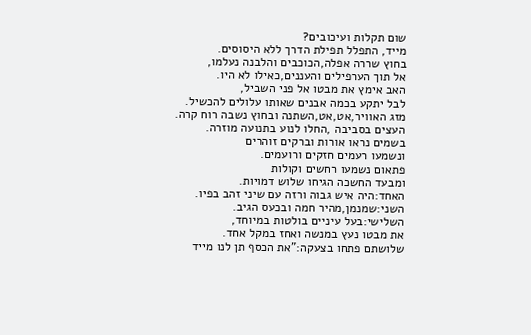שום תקלות ועיכובים?
מייד, התפלל תפילת הדרך ללא היסוסים.
בחוץ שררה אפלה,הכוכבים והלבנה נעלמו,
אל תוך הערפילים והעננים,כאילו לא היו.
האב אימץ את מבטו אל פני השביל,
לבל יתקע בכמה אבנים שאותו עלולים להכשיל.
מזג האוויר,אט,אט,השתנה ובחוץ נשבה רוח קרה.
העצים בסביבה ,החלו לנוע בתנועה מוזרה.
בשמים נראו אורות וברקים זוהרים
ונשמעו רעמים חזקים ורועמים.
פתאום נשמעו רחשים וקולות
ומבעד החשכה הגיחו שלוש דמויות.
האחד:היה איש גבוה ורזה עם שיני זהב בפיו.
השני:שמנמן,מהיר חמה ובכעס הגיב.
השלישי:בעל עיניים בולטות במיוחד,
את מבטו נעץ במנשה ואחז במקל אחד.
שלושתם פתחו בצעקה:"את הכסף תן לנו מייד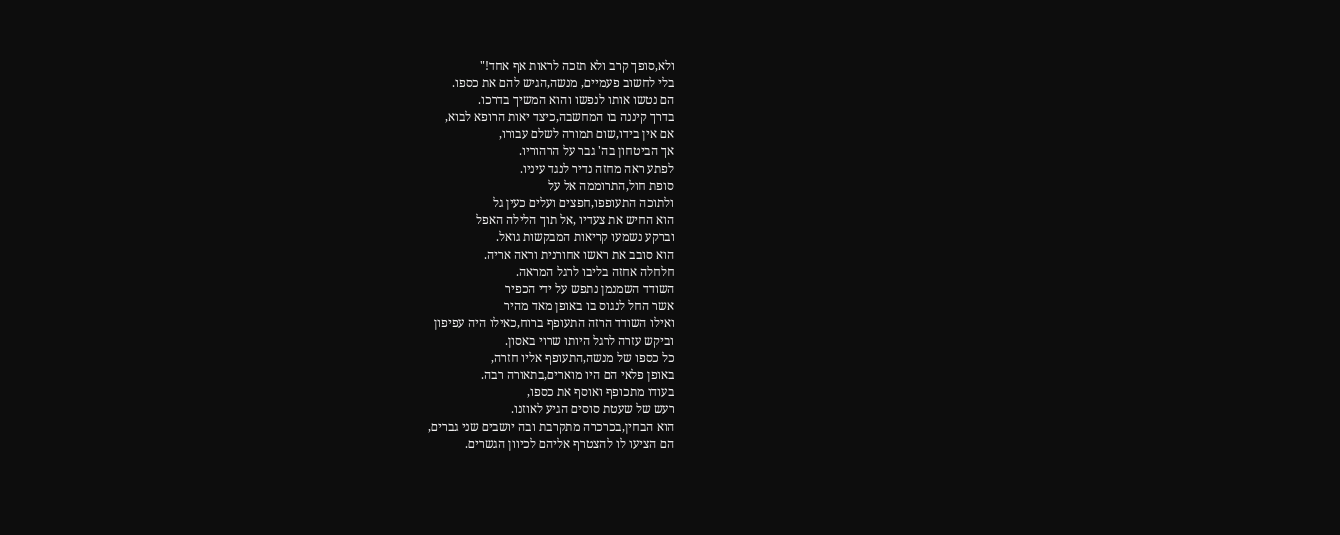ולא,סופך קרב ולא תזכה לראות אף אחד!"
בלי לחשוב פעמיים, מנשה,הגיש להם את כספו.
הם נטשו אותו לנפשו והוא המשיך בדרכו.
בדרך קיננה בו המחשבה,כיצד יאות הרופא לבוא,
אם אין בידו,שום תמורה לשלם עבורו,
אך הביטחון בה' גבר על הרהוריו.
לפתע ראה מחזה נדיר לנגד עיניו.
סופת חול,התרוממה אל על
ולתוכה התעופפו,חפצים ועלים כעין גל
הוא החיש את צעדיו ,אל תוך הלילה האפל
וברקע נשמעו קריאות המבקשות גואל.
הוא סובב את ראשו אחורנית וראה אריה.
חלחלה אחזה בליבו לרגל המראה.
השודד השמנמן נתפש על ידי הכפיר
אשר החל לנגוס בו באופן מאד מהיר
ואילו השודד הרזה התעופף ברוח,כאילו היה עפיפון
וביקש עזרה לרגל היותו שרוי באסון.
כל כספו של מנשה,התעופף אליו חזרה,
באופן פלאי הם היו מוארים,בתאורה רבה.
בעודו מתכופף ואוסף את כספו,
רעש של שעטת סוסים הגיע לאוזנו.
הוא הבחין,בכרכרה מתקרבת ובה יושבים שני גברים,
הם הציעו לו להצטרף אליהם לכיוון הגשרים.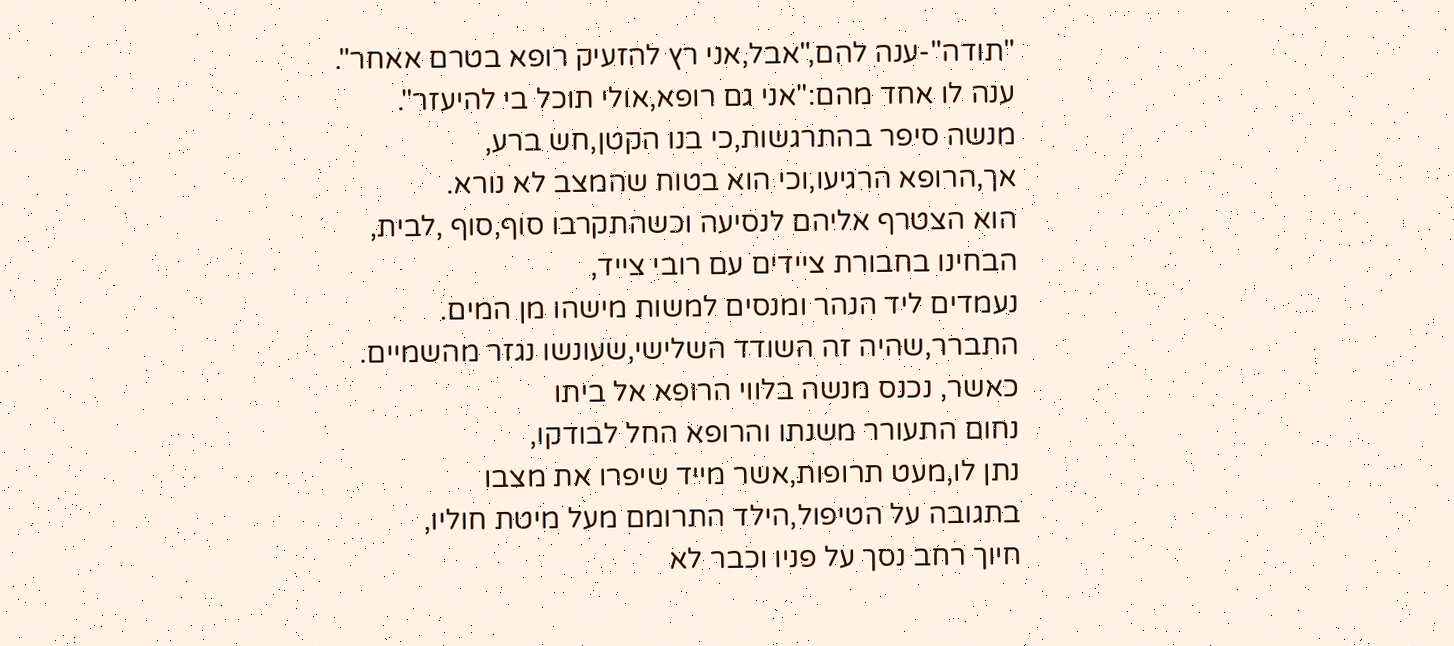"תודה"-ענה להם,"אבל,אני רץ להזעיק רופא בטרם אאחר".
ענה לו אחד מהם:"אני גם רופא,אולי תוכל בי להיעזר".
מנשה סיפר בהתרגשות,כי בנו הקטן,חש ברע,
אך,הרופא הרגיעו,וכי הוא בטוח שהמצב לא נורא.
הוא הצטרף אליהם לנסיעה וכשהתקרבו סוף,סוף ,לבית,
הבחינו בחבורת ציידים עם רובי צייד,
נעמדים ליד הנהר ומנסים למשות מישהו מן המים.
התברר,שהיה זה השודד השלישי,שעונשו נגזר מהשמיים.
כאשר, נכנס מנשה בלווי הרופא אל ביתו
נחום התעורר משנתו והרופא החל לבודקו,
נתן לו,מעט תרופות,אשר מייד שיפרו את מצבו
בתגובה על הטיפול,הילד התרומם מעל מיטת חוליו,
חיוך רחב נסך על פניו וכבר לא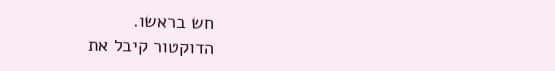חש בראשו.
הדוקטור קיבל את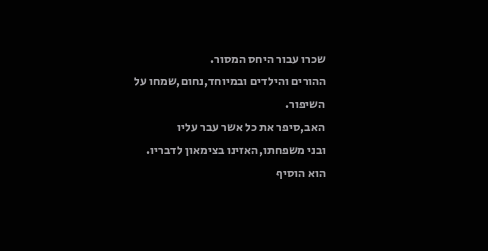שכרו עבור היחס המסור.
ההורים והילדים ובמיוחד,נחום,שמחו על השיפור.
האב,סיפר את כל אשר עבר עליו
ובני משפחתו,האזינו בצימאון לדבריו.
הוא הוסיף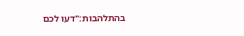בהתלהבות:"דעו לכם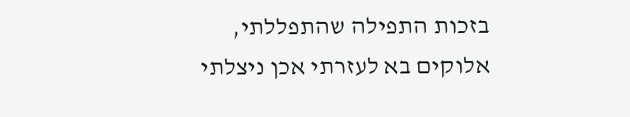בזכות התפילה שהתפללתי,
אלוקים בא לעזרתי אכן ניצלתי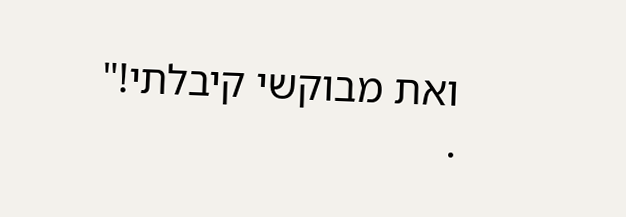ואת מבוקשי קיבלתי!"
.